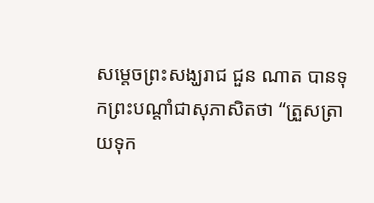សម្តេចព្រះសង្ឃរាជ ជួន ណាត បានទុកព្រះបណ្តាំជាសុភាសិតថា “ត្រួសត្រាយទុក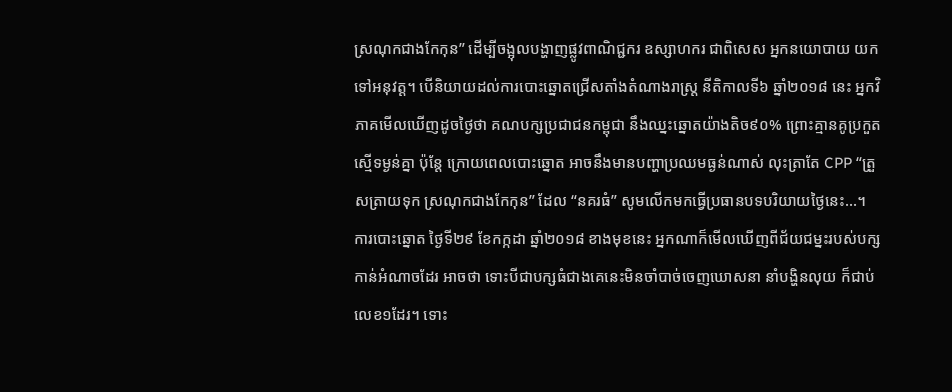ស្រណុកជាងកែកុន” ដើម្បីចង្អុលបង្ហាញផ្លូវពាណិជ្ជករ ឧស្សាហករ ជាពិសេស អ្នកនយោបាយ យកទៅអនុវត្ត។ បើនិយាយដល់ការបោះឆ្នោតជ្រើសតាំងតំណាងរាស្ត្រ នីតិកាលទី៦ ឆ្នាំ២០១៨ នេះ អ្នកវិភាគមើលឃើញដូចថ្ងៃថា គណបក្សប្រជាជនកម្ពុជា នឹងឈ្នះឆ្នោតយ៉ាងតិច៩០% ព្រោះគ្មានគូប្រកួតស្មើទម្ងន់គ្នា ប៉ុន្តែ ក្រោយពេលបោះឆ្នោត អាចនឹងមានបញ្ហាប្រឈមធ្ងន់ណាស់ លុះត្រាតែ CPP “ត្រួសត្រាយទុក ស្រណុកជាងកែកុន” ដែល “នគរធំ” សូមលើកមកធ្វើប្រធានបទបរិយាយថ្ងៃនេះ…។
ការបោះឆ្នោត ថ្ងៃទី២៩ ខែកក្កដា ឆ្នាំ២០១៨ ខាងមុខនេះ អ្នកណាក៏មើលឃើញពីជ័យជម្នះរបស់បក្សកាន់អំណាចដែរ អាចថា ទោះបីជាបក្សធំជាងគេនេះមិនចាំបាច់ចេញឃោសនា នាំបង្ហិនលុយ ក៏ជាប់លេខ១ដែរ។ ទោះ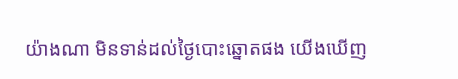យ៉ាងណា មិនទាន់ដល់ថ្ងៃបោះឆ្នោតផង យើងឃើញ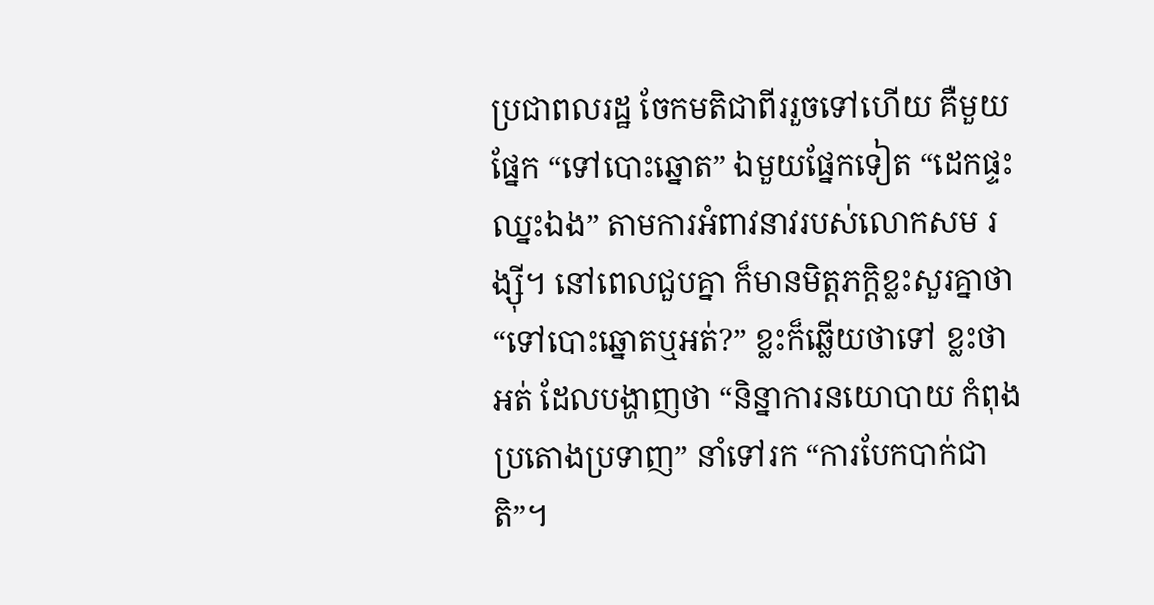ប្រជាពលរដ្ឋ ចែកមតិជាពីររួចទៅហើយ គឺមួយផ្នែក “ទៅបោះឆ្នោត” ឯមួយផ្នែកទៀត “ដេកផ្ទះឈ្នះឯង” តាមការអំពាវនាវរបស់លោកសម រង្ស៊ី។ នៅពេលជួបគ្នា ក៏មានមិត្តភក្តិខ្លះសួរគ្នាថា “ទៅបោះឆ្នោតឬអត់?” ខ្លះក៏ឆ្លើយថាទៅ ខ្លះថាអត់ ដែលបង្ហាញថា “និន្នាការនយោបាយ កំពុងប្រតោងប្រទាញ” នាំទៅរក “ការបែកបាក់ជាតិ”។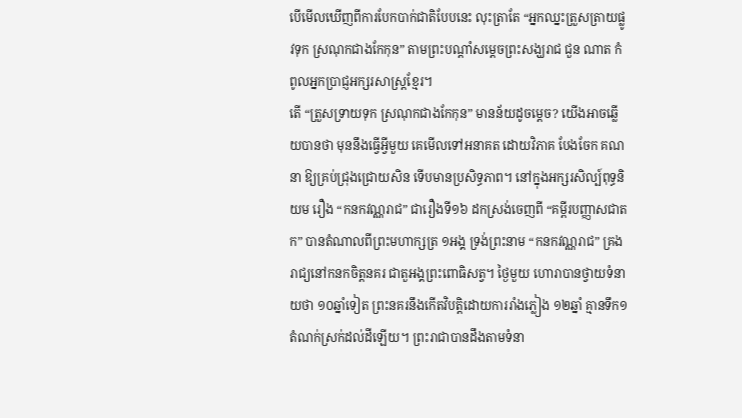បើមើលឃើញពីការបែកបាក់ជាតិបែបនេះ លុះត្រាតែ “អ្នកឈ្នះត្រួសត្រាយផ្លូវទុក ស្រណុកជាងកែកុន” តាមព្រះបណ្តាំសម្តេចព្រះសង្ឃរាជ ជួន ណាត កំពូលអ្នកប្រាជ្ញអក្សរសាស្ត្រខ្មែរ។
តើ “ត្រួសទ្រាយទុក ស្រណុកជាងកែកុន” មានន័យដូចម្តេច? យើងអាចឆ្លើយបានថា មុននឹងធ្វើអ្វីមួយ គេមើលទៅអនាគត ដោយវិភាគ បែងចែក គណនា ឱ្យគ្រប់ជ្រុងជ្រោយសិន ទើបមានប្រសិទ្ធភាព។ នៅក្នុងអក្សរសិល្ប៍ពុទ្ធនិយម រឿង “កនកវណ្ណរាជ” ជារឿងទី១៦ ដកស្រង់ចេញពី “គម្ពីរបញ្ញាសជាតក” បានតំណាលពីព្រះមហាក្សត្រ ១អង្គ ទ្រង់ព្រះនាម “កនកវណ្ណរាជ” គ្រងរាជ្យនៅកនកចិត្តនគរ ជាតួអង្គព្រះពោធិសត្វ។ ថ្ងៃមួយ ហោរាបានថ្វាយទំនាយថា ១០ឆ្នាំទៀត ព្រះនគរនឹងកើតវិបត្តិដោយការរាំងភ្លៀង ១២ឆ្នាំ គ្មានទឹក១តំណក់ស្រក់ដល់ដីឡើយ។ ព្រះរាជាបានដឹងតាមទំនា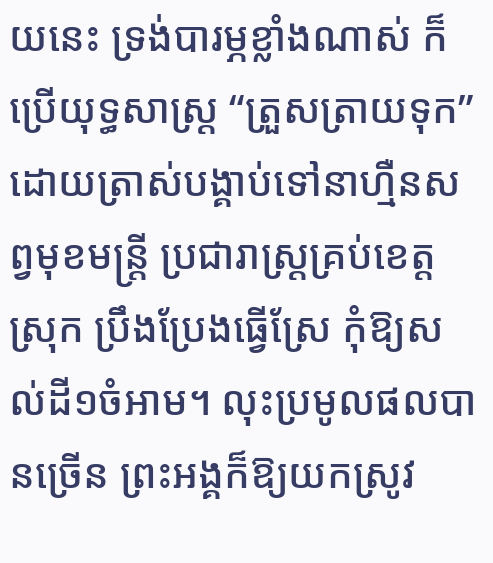យនេះ ទ្រង់បារម្ភខ្លាំងណាស់ ក៏ប្រើយុទ្ធសាស្ត្រ “ត្រួសត្រាយទុក” ដោយត្រាស់បង្គាប់ទៅនាហ្មឺនសព្វមុខមន្ត្រី ប្រជារាស្ត្រគ្រប់ខេត្ត ស្រុក ប្រឹងប្រែងធ្វើស្រែ កុំឱ្យសល់ដី១ចំអាម។ លុះប្រមូលផលបានច្រើន ព្រះអង្គក៏ឱ្យយកស្រូវ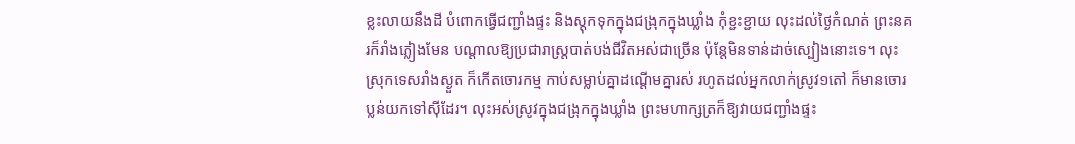ខ្លះលាយនឹងដី បំពោកធ្វើជញ្ជាំងផ្ទះ និងស្តុកទុកក្នុងជង្រុកក្នុងឃ្លាំង កុំខ្ជះខ្ជាយ លុះដល់ថ្ងៃកំណត់ ព្រះនគរក៏រាំងភ្លៀងមែន បណ្តាលឱ្យប្រជារាស្ត្របាត់បង់ជីវិតអស់ជាច្រើន ប៉ុន្តែមិនទាន់ដាច់ស្បៀងនោះទេ។ លុះស្រុកទេសរាំងស្ងួត ក៏កើតចោរកម្ម កាប់សម្លាប់គ្នាដណ្តើមគ្នារស់ រហូតដល់អ្នកលាក់ស្រូវ១តៅ ក៏មានចោរប្លន់យកទៅស៊ីដែរ។ លុះអស់ស្រូវក្នុងជង្រុកក្នុងឃ្លាំង ព្រះមហាក្សត្រក៏ឱ្យវាយជញ្ជាំងផ្ទះ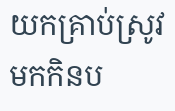យកគ្រាប់ស្រូវមកកិនប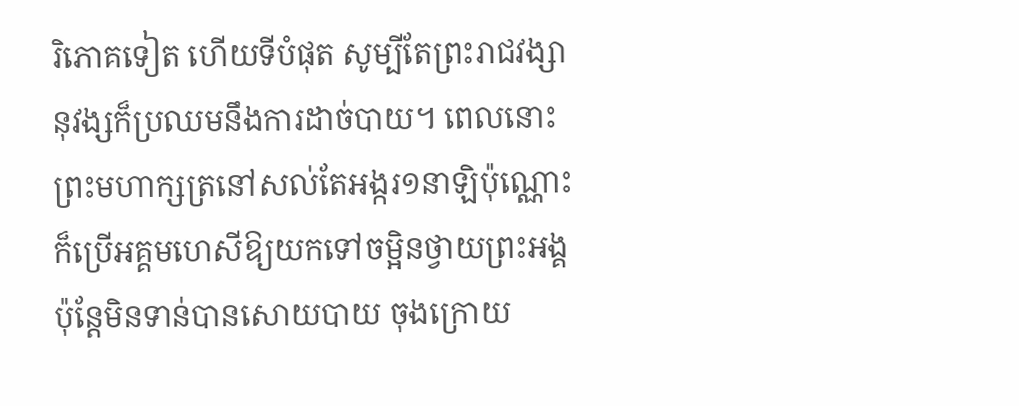រិភោគទៀត ហើយទីបំផុត សូម្បីតែព្រះរាជវង្សានុវង្សក៏ប្រឈមនឹងការដាច់បាយ។ ពេលនោះ ព្រះមហាក្សត្រនៅសល់តែអង្ករ១នាឡិប៉ុណ្ណោះ ក៏ប្រើអគ្គមហេសីឱ្យយកទៅចម្អិនថ្វាយព្រះអង្គ ប៉ុន្តែមិនទាន់បានសោយបាយ ចុងក្រោយ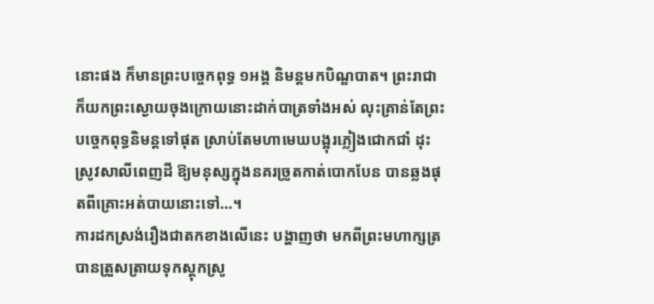នោះផង ក៏មានព្រះបច្ចេកពុទ្ធ ១អង្គ និមន្តមកបិណ្ឌបាត។ ព្រះរាជាក៏យកព្រះស្ងោយចុងក្រោយនោះដាក់បាត្រទាំងអស់ លុះគ្រាន់តែព្រះបច្ចេកពុទ្ធនិមន្តទៅផុត ស្រាប់តែមហាមេឃបង្អុរភ្លៀងជោកជាំ ដុះស្រូវសាលីពេញដី ឱ្យមនុស្សក្នុងនគរច្រូតកាត់បោកបែន បានឆ្លងផុតពីគ្រោះអត់បាយនោះទៅ…។
ការដកស្រង់រឿងជាតកខាងលើនេះ បង្ហាញថា មកពីព្រះមហាក្សត្របានត្រួសត្រាយទុកស្តុកស្រូ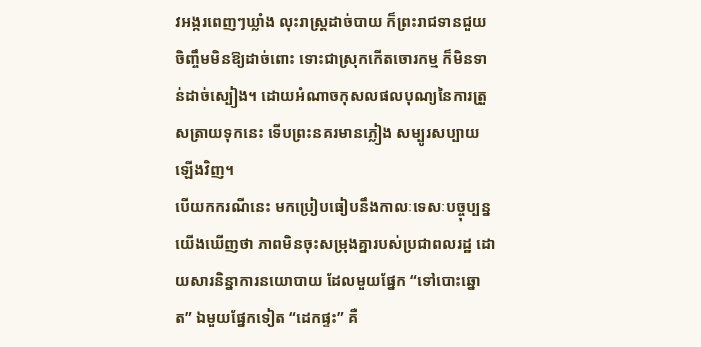វអង្ករពេញៗឃ្លាំង លុះរាស្ត្រដាច់បាយ ក៏ព្រះរាជទានជួយចិញ្ចឹមមិនឱ្យដាច់ពោះ ទោះជាស្រុកកើតចោរកម្ម ក៏មិនទាន់ដាច់ស្បៀង។ ដោយអំណាចកុសលផលបុណ្យនៃការត្រួសត្រាយទុកនេះ ទើបព្រះនគរមានភ្លៀង សម្បូរសប្បាយឡើងវិញ។
បើយកករណីនេះ មកប្រៀបធៀបនឹងកាលៈទេសៈបច្ចុប្បន្ន យើងឃើញថា ភាពមិនចុះសម្រុងគ្នារបស់ប្រជាពលរដ្ឋ ដោយសារនិន្នាការនយោបាយ ដែលមួយផ្នែក “ទៅបោះឆ្នោត” ឯមួយផ្នែកទៀត “ដេកផ្ទះ” គឺ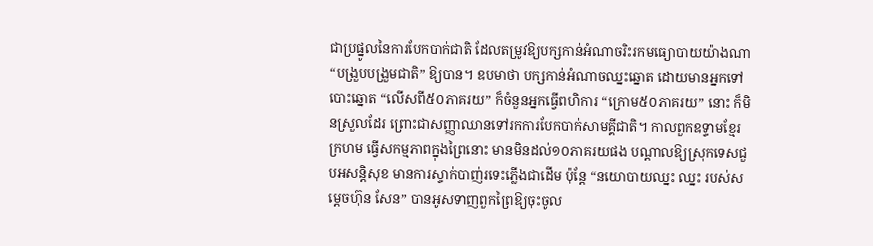ជាប្រផ្នូលនៃការបែកបាក់ជាតិ ដែលតម្រូវឱ្យបក្សកាន់អំណាចរិះរកមធ្យោបាយយ៉ាងណា “បង្រួបបង្រួមជាតិ” ឱ្យបាន។ ឧបមាថា បក្សកាន់អំណាចឈ្នះឆ្នោត ដោយមានអ្នកទៅបោះឆ្នោត “លើសពី៥០ភាគរយ” ក៏ចំនួនអ្នកធ្វើពហិការ “ក្រោម៥០ភាគរយ” នោះ ក៏មិនស្រួលដែរ ព្រោះជាសញ្ញាឈានទៅរកការបែកបាក់សាមគ្គីជាតិ។ កាលពួកឧទ្ទាមខ្មែរក្រហម ធ្វើសកម្មភាពក្នុងព្រៃនោះ មានមិនដល់១០ភាគរយផង បណ្តាលឱ្យស្រុកទេសជួបអសន្តិសុខ មានការស្ទាក់បាញ់រទេះភ្លើងជាដើម ប៉ុន្តែ “នយោបាយឈ្នះ ឈ្នះ របស់សម្តេចហ៊ុន សែន” បានអូសទាញពួកព្រៃឱ្យចុះចូល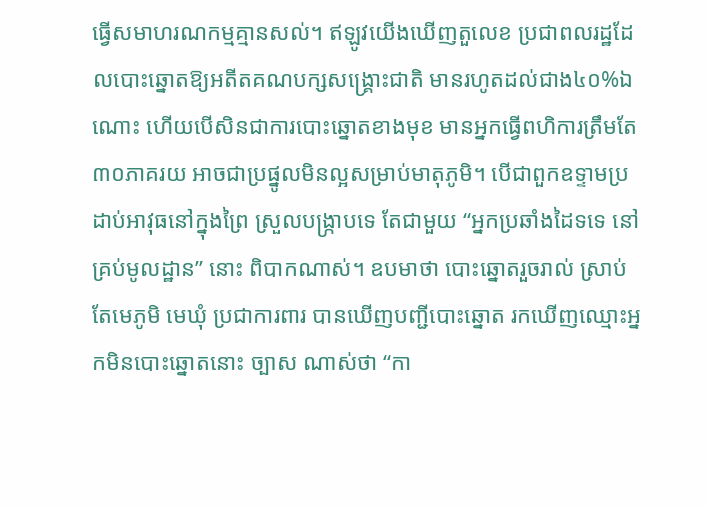ធ្វើសមាហរណកម្មគ្មានសល់។ ឥឡូវយើងឃើញតួលេខ ប្រជាពលរដ្ឋដែលបោះឆ្នោតឱ្យអតីតគណបក្សសង្គ្រោះជាតិ មានរហូតដល់ជាង៤០%ឯណោះ ហើយបើសិនជាការបោះឆ្នោតខាងមុខ មានអ្នកធ្វើពហិការត្រឹមតែ៣០ភាគរយ អាចជាប្រផ្នូលមិនល្អសម្រាប់មាតុភូមិ។ បើជាពួកឧទ្ទាមប្រដាប់អាវុធនៅក្នុងព្រៃ ស្រួលបង្ក្រាបទេ តែជាមួយ “អ្នកប្រឆាំងដៃទទេ នៅគ្រប់មូលដ្ឋាន” នោះ ពិបាកណាស់។ ឧបមាថា បោះឆ្នោតរួចរាល់ ស្រាប់តែមេភូមិ មេឃុំ ប្រជាការពារ បានឃើញបញ្ជីបោះឆ្នោត រកឃើញឈ្មោះអ្នកមិនបោះឆ្នោតនោះ ច្បាស ណាស់ថា “កា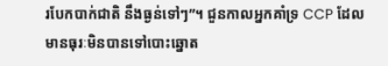របែកបាក់ជាតិ នឹងធ្ងន់ទៅៗ”។ ជួនកាលអ្នកគាំទ្រ CCP ដែលមានធុរៈមិនបានទៅបោះឆ្នោត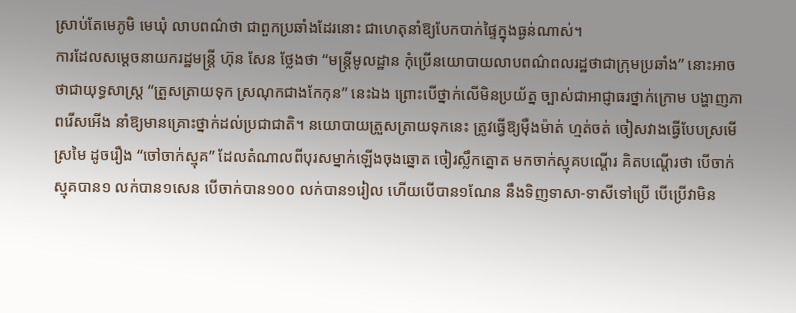ស្រាប់តែមេភូមិ មេឃុំ លាបពណ៌ថា ជាពួកប្រឆាំងដែរនោះ ជាហេតុនាំឱ្យបែកបាក់ផ្ទៃក្នុងធ្ងន់ណាស់។
ការដែលសម្តេចនាយករដ្ឋមន្ត្រី ហ៊ុន សែន ថ្លែងថា “មន្ត្រីមូលដ្ឋាន កុំប្រើនយោបាយលាបពណ៌ពលរដ្ឋថាជាក្រុមប្រឆាំង” នោះអាចថាជាយុទ្ធសាស្ត្រ “ត្រួសត្រាយទុក ស្រណុកជាងកែកុន” នេះឯង ព្រោះបើថ្នាក់លើមិនប្រយ័ត្ន ច្បាស់ជាអាជ្ញាធរថ្នាក់ក្រោម បង្ហាញភាពរើសអើង នាំឱ្យមានគ្រោះថ្នាក់ដល់ប្រជាជាតិ។ នយោបាយត្រួសត្រាយទុកនេះ ត្រូវធ្វើឱ្យម៉ឺងម៉ាត់ ហ្មត់ចត់ ចៀសវាងធ្វើបែបស្រមើស្រមៃ ដូចរឿង “ចៅចាក់ស្មុគ” ដែលតំណាលពីបុរសម្នាក់ឡើងចុងឆ្នោត ចៀរស្លឹកត្នោត មកចាក់ស្មុគបណ្តើរ គិតបណ្តើរថា បើចាក់ស្មុគបាន១ លក់បាន១សេន បើចាក់បាន១០០ លក់បាន១រៀល ហើយបើបាន១ណែន នឹងទិញទាសា-ទាសីទៅប្រើ បើប្រើវាមិន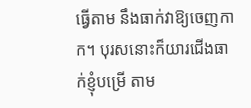ធ្វើតាម នឹងធាក់វាឱ្យចេញកាក។ បុរសនោះក៏យារជើងធាក់ខ្ញុំបម្រើ តាម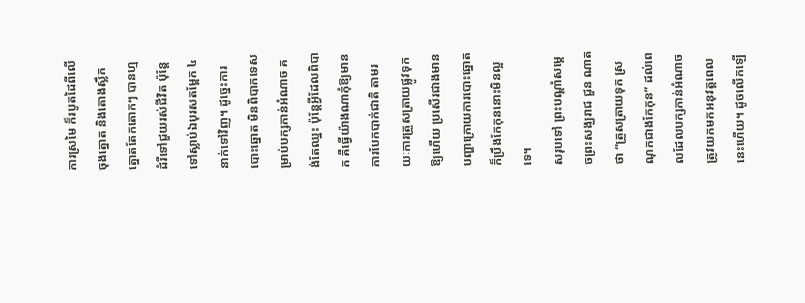ការស្រមៃ ក៏របូតដៃពីលើចុងត្នោត និងតោងស្លឹកត្នោតតែកតោកៗ បានហ្មដំរីទៅជួយរស់ជីវិត ប៉ុន្តែទៅស្លាប់ឯបុរសតម្ពែក ៤នាក់ទៅវិញ។ ដូច្នេះការបោះឆ្នោត មិនពិបាកទេសម្រាប់បក្សកាន់អំណាច គង់តែឈ្នះ ប៉ុន្តែអ្វីដែលពិបាក គឺធ្វើយ៉ាងណាកុំឱ្យមានការបែកបាក់ជាតិ តាមរយៈការត្រួសត្រាយផ្លូវទុកឱ្យហើយ ប្រសើរជាងមានបញ្ហាក្រោយការបោះឆ្នោត ក៏ប្រឹងកែកុននោះមិនល្អទេ។
សរុបទៅ ព្រះបណ្តាំសម្តេចព្រះសង្ឃរាជ ជួន ណាត ថា “ត្រួសត្រាយទុក ស្រណុកជាងកែកុន” ដល់ពេលដែលបក្សកាន់អំណាច ត្រូវយកមកអនុវត្តពេលនេះហើយ។ ដូចលើកឡើ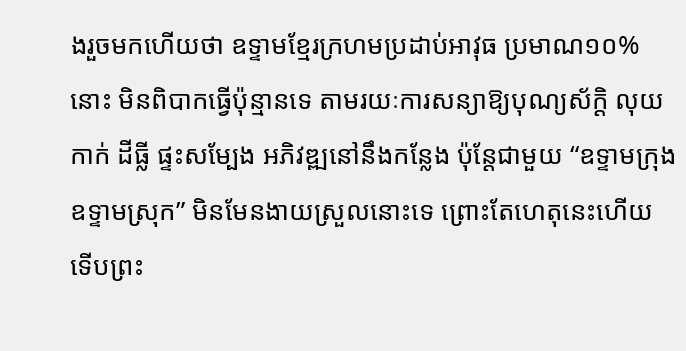ងរួចមកហើយថា ឧទ្ទាមខ្មែរក្រហមប្រដាប់អាវុធ ប្រមាណ១០%នោះ មិនពិបាកធ្វើប៉ុន្មានទេ តាមរយៈការសន្យាឱ្យបុណ្យស័ក្តិ លុយកាក់ ដីធ្លី ផ្ទះសម្បែង អភិវឌ្ឍនៅនឹងកន្លែង ប៉ុន្តែជាមួយ “ឧទ្ទាមក្រុង ឧទ្ទាមស្រុក” មិនមែនងាយស្រួលនោះទេ ព្រោះតែហេតុនេះហើយ ទើបព្រះ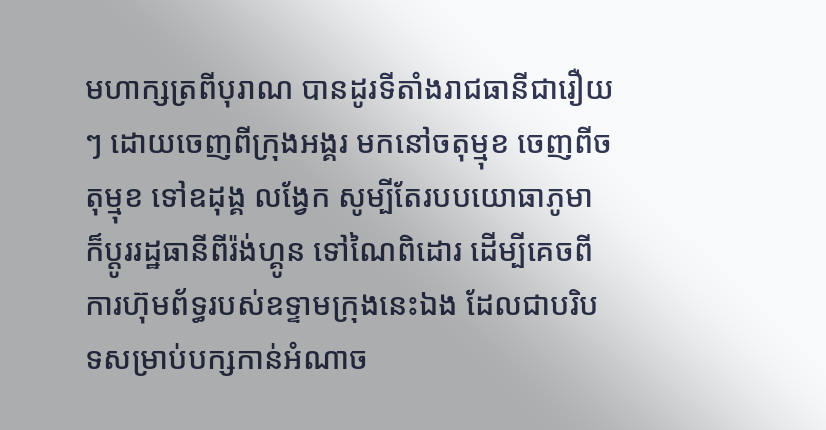មហាក្សត្រពីបុរាណ បានដូរទីតាំងរាជធានីជារឿយៗ ដោយចេញពីក្រុងអង្គរ មកនៅចតុម្មុខ ចេញពីចតុម្មុខ ទៅឧដុង្គ លង្វែក សូម្បីតែរបបយោធាភូមា ក៏ប្តូររដ្ឋធានីពីរ៉ង់ហ្គូន ទៅណៃពិដោរ ដើម្បីគេចពីការហ៊ុមព័ទ្ធរបស់ឧទ្ទាមក្រុងនេះឯង ដែលជាបរិបទសម្រាប់បក្សកាន់អំណាច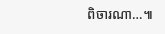ពិចារណា…៕